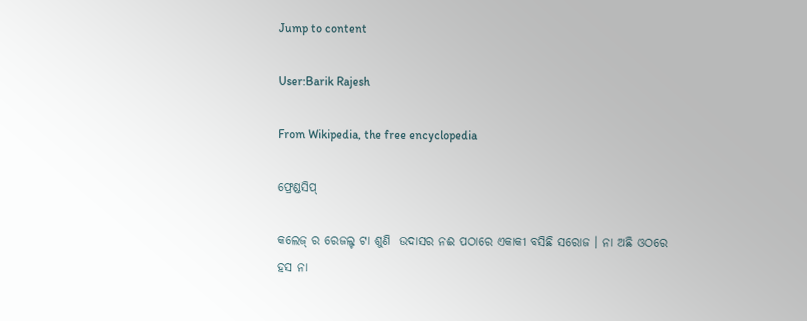Jump to content

User:Barik Rajesh

From Wikipedia, the free encyclopedia

ଫ୍ରେଣ୍ଡସିପ୍

କଲେଜ୍ ର ରେଜଲ୍ଟ ଟା ଶୁଣି  ଉଦାସର ନଈ ପଠାରେ ଏକାକୀ ବସିଛି ସରୋଜ । ନା ଅଛି ଓଠରେ ହସ ନା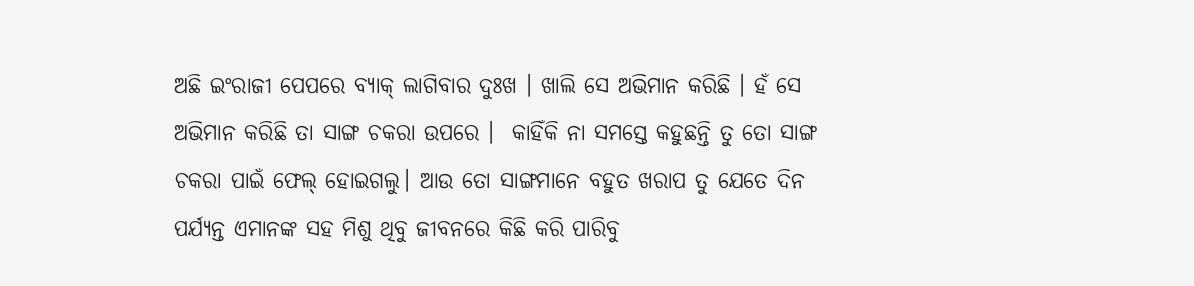ଅଛି ଇଂରାଜୀ ପେପରେ ବ୍ୟାକ୍ ଲାଗିବାର ଦୁଃଖ । ଖାଲି ସେ ଅଭିମାନ କରିଛି । ହଁ ସେ ଅଭିମାନ କରିଛି ତା ସାଙ୍ଗ ଚକରା ଉପରେ ।  କାହିଁକି ନା ସମସ୍ତେ କହୁଛନ୍ତି ତୁ ତୋ ସାଙ୍ଗ ଚକରା ପାଇଁ ଫେଲ୍ ହୋଇଗଲୁ। ଆଉ ତୋ ସାଙ୍ଗମାନେ ବହୁତ ଖରାପ ତୁ ଯେତେ ଦିନ ପର୍ଯ୍ୟନ୍ତ ଏମାନଙ୍କ ସହ ମିଶୁ ଥିବୁ ଜୀବନରେ କିଛି କରି ପାରିବୁ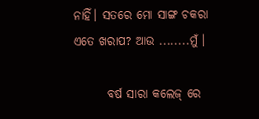ନାହିଁ। ସତରେ ମୋ ସାଙ୍ଗ ଚକରା ଏତେ ଖରାପ? ଆଉ ........ମୁଁ ।

       ବର୍ଷ ସାରା କଲେଜ୍ ରେ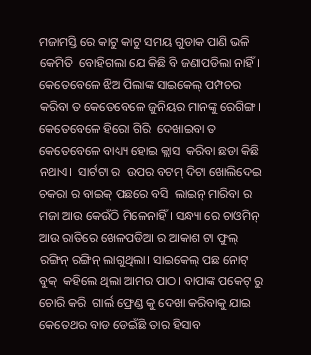ମଜାମସ୍ତି ରେ କାଟୁ କାଟୁ ସମୟ ଗୁଡାକ ପାଣି ଭଳି କେମିତି  ବୋହିଗଲା ଯେ କିଛି ବି ଜଣାପଡିଲା ନାହିଁ। କେତେବେଳେ ଝିଅ ପିଲାଙ୍କ ସାଇକେଲ୍ ପମ୍ପଚର କରିବା ତ କେତେବେଳେ ଜୁନିୟର ମାନଙ୍କୁ ରେଗିଙ୍ଗ। କେତେବେଳେ ହିରୋ ଗିରି  ଦେଖାଇବା ତ କେତେବେଳେ ବାଧ୍ୟ୍ୟ ହୋଇ କ୍ଲାସ  କରିବା ଛଡା କିଛି ନଥାଏ।  ସାର୍ଟଟା ର  ଉପର ବଟମ୍ ଦିଟା ଖୋଲିଦେଇ ଚକରା ର ବାଇକ୍ ପଛରେ ବସି  ଲାଇନ୍ ମାରିବା ର ମଜା ଆଉ କେଉଁଠି ମିଳେନାହିଁ । ସନ୍ଧ୍ୟା ରେ ଚାଓମିନ୍ ଆଉ ରାତିରେ ଖେଳପଡିଆ ର ଆକାଶ ଟା ଫୁଲ୍ ରଙ୍ଗିନ୍ ରଙ୍ଗିନ୍ ଲାଗୁଥିଲା। ସାଇକେଲ୍ ପଛ ନୋଟ୍ ବୁକ୍  କହିଲେ ଥିଲା ଆମର ପାଠ। ବାପାଙ୍କ ପକେଟ୍ ରୁ ଚୋରି କରି  ଗାର୍ଲ ଫ୍ରେଣ୍ଡ କୁ ଦେଖା କରିବାକୁ ଯାଇ କେତେଥର ବାଡ ଡେଇଁଛି ତାର ହିସାବ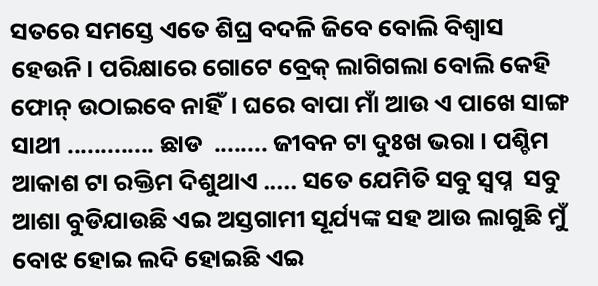ସତରେ ସମସ୍ତେ ଏତେ ଶିଘ୍ର ବଦଳି ଜିବେ ବୋଲି ବିଶ୍ବାସ ହେଉନି। ପରିକ୍ଷାରେ ଗୋଟେ ବ୍ରେକ୍ ଲାଗିଗଲା ବୋଲି କେହି ଫୋନ୍ ଉଠାଇବେ ନାହିଁ। ଘରେ ବାପା ମାଁ ଆଉ ଏ ପାଖେ ସାଙ୍ଗ ସାଥୀ ............. ଛାଡ  ........ ଜୀବନ ଟା ଦୁଃଖ ଭରା । ପଶ୍ଚିମ ଆକାଶ ଟା ରକ୍ତିମ ଦିଶୁଥାଏ ..... ସତେ ଯେମିତି ସବୁ ସ୍ବପ୍ନ  ସବୁ ଆଶା ବୁଡିଯାଉଛି ଏଇ ଅସ୍ତଗାମୀ ସୂର୍ଯ୍ୟଙ୍କ ସହ ଆଉ ଲାଗୁଛି ମୁଁ ବୋଝ ହୋଇ ଲଦି ହୋଇଛି ଏଇ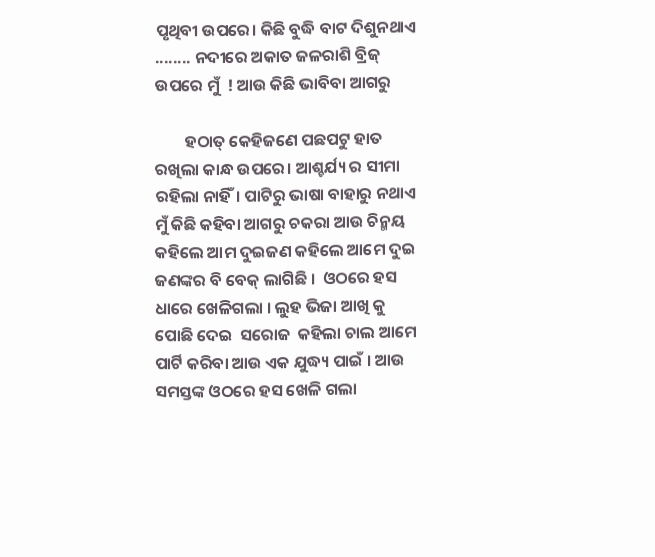ପୃଥିବୀ ଉପରେ। କିଛି ବୁଦ୍ଧି ବାଟ ଦିଶୁନଥାଏ   ........ ନଦୀରେ ଅକାତ ଜଳରାଶି ବ୍ରିଜ୍ ଉପରେ ମୁଁ  ! ଆଉ କିଛି ଭାବିବା ଆଗରୁ

        ହଠାତ୍ କେହିଜଣେ ପଛପଟୁ ହାତ ରଖିଲା କାନ୍ଧ ଉପରେ। ଆଶ୍ଚର୍ଯ୍ୟ ର ସୀମା ରହିଲା ନାହିଁ। ପାଟିରୁ ଭାଷା ବାହାରୁ ନଥାଏ   ମୁଁ କିଛି କହିବା ଆଗରୁ ଚକରା ଆଉ ଚିନ୍ମୟ କହିଲେ ଆମ ଦୁଇଜଣ କହିଲେ ଆମେ ଦୁଇ ଜଣଙ୍କର ବି ବେକ୍ ଲାଗିଛି ।  ଓଠରେ ହସ ଧାରେ ଖେଳିଗଲା । ଲୁହ ଭିଜା ଆଖି କୁ ପୋଛି ଦେଇ  ସରୋଜ  କହିଲା ଚାଲ ଆମେ ପାର୍ଟି କରିବା ଆଉ ଏକ ଯୁଦ୍ଧ୍ୟ ପାଇଁ । ଆଉ ସମସ୍ତଙ୍କ ଓଠରେ ହସ ଖେଳି ଗଲା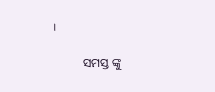।

          ସମସ୍ତ ଙ୍କୁ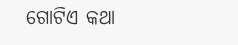ଗୋଟିଏ କଥା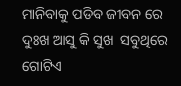ମାନିବାକୁ ପଡିବ ଜୀବନ ରେ ଦୁଃଖ ଆସୁ କି ସୁଖ  ସବୁଥିରେ ଗୋଟିଏ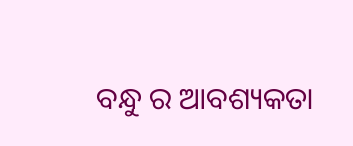ବନ୍ଧୁ ର ଆବଶ୍ୟକତା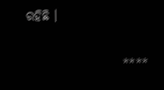ରହିଛି ।

                    ****